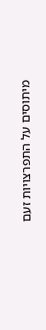מיתוסים על התפרצויות זעם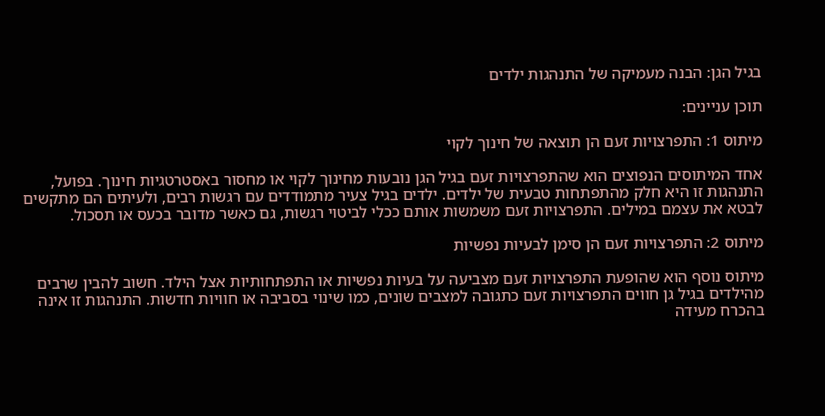בגיל הגן: הבנה מעמיקה של התנהגות ילדים

תוכן עניינים:

מיתוס 1: התפרצויות זעם הן תוצאה של חינוך לקוי

אחד המיתוסים הנפוצים הוא שהתפרצויות זעם בגיל הגן נובעות מחינוך לקוי או מחסור באסטרטגיות חינוך. בפועל, התנהגות זו היא חלק מהתפתחות טבעית של ילדים. ילדים בגיל צעיר מתמודדים עם רגשות רבים, ולעיתים הם מתקשים לבטא את עצמם במילים. התפרצויות זעם משמשות אותם ככלי לביטוי רגשות, גם כאשר מדובר בכעס או תסכול.

מיתוס 2: התפרצויות זעם הן סימן לבעיות נפשיות

מיתוס נוסף הוא שהופעת התפרצויות זעם מצביעה על בעיות נפשיות או התפתחותיות אצל הילד. חשוב להבין שרבים מהילדים בגיל גן חווים התפרצויות זעם כתגובה למצבים שונים, כמו שינוי בסביבה או חוויות חדשות. התנהגות זו אינה בהכרח מעידה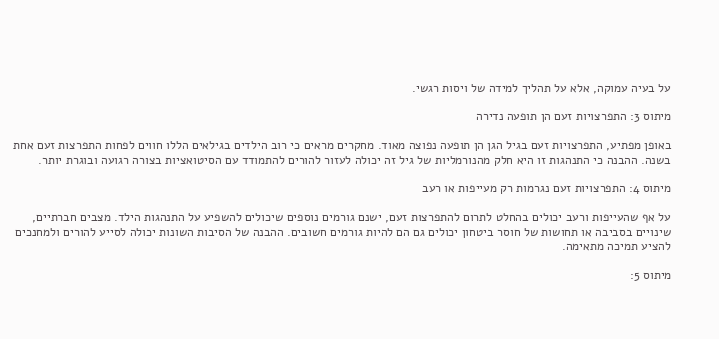על בעיה עמוקה, אלא על תהליך למידה של ויסות רגשי.

מיתוס 3: התפרצויות זעם הן תופעה נדירה

באופן מפתיע, התפרצויות זעם בגיל הגן הן תופעה נפוצה מאוד. מחקרים מראים כי רוב הילדים בגילאים הללו חווים לפחות התפרצות זעם אחת בשנה. ההבנה כי התנהגות זו היא חלק מהנורמליות של גיל זה יכולה לעזור להורים להתמודד עם הסיטואציות בצורה רגועה ובוגרת יותר.

מיתוס 4: התפרצויות זעם נגרמות רק מעייפות או רעב

על אף שהעייפות ורעב יכולים בהחלט לתרום להתפרצות זעם, ישנם גורמים נוספים שיכולים להשפיע על התנהגות הילד. מצבים חברתיים, שינויים בסביבה או תחושות של חוסר ביטחון יכולים גם הם להיות גורמים חשובים. ההבנה של הסיבות השונות יכולה לסייע להורים ולמחנכים להציע תמיכה מתאימה.

מיתוס 5: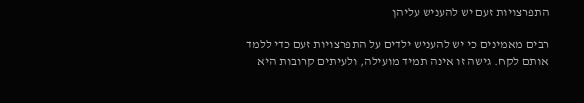התפרצויות זעם יש להעניש עליהן

רבים מאמינים כי יש להעניש ילדים על התפרצויות זעם כדי ללמד אותם לקח. גישה זו אינה תמיד מועילה, ולעיתים קרובות היא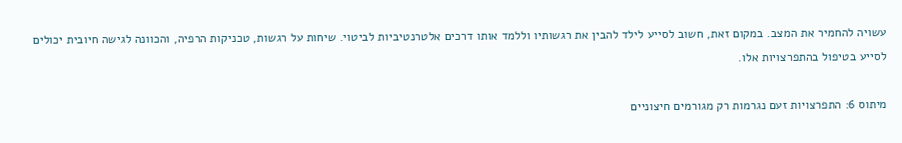עשויה להחמיר את המצב. במקום זאת, חשוב לסייע לילד להבין את רגשותיו וללמד אותו דרכים אלטרנטיביות לביטוי. שיחות על רגשות, טכניקות הרפיה, והכוונה לגישה חיובית יכולים לסייע בטיפול בהתפרצויות אלו.

מיתוס 6: התפרצויות זעם נגרמות רק מגורמים חיצוניים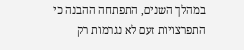במהלך השנים, התפתחה ההבנה כי התפרצויות זעם לא נגרמות רק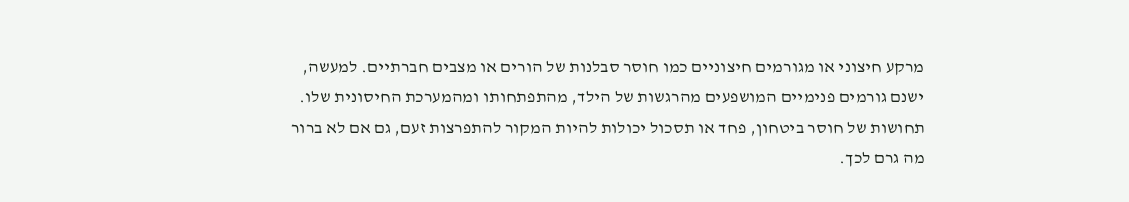מרקע חיצוני או מגורמים חיצוניים כמו חוסר סבלנות של הורים או מצבים חברתיים. למעשה, ישנם גורמים פנימיים המושפעים מהרגשות של הילד, מהתפתחותו ומהמערכת החיסונית שלו. תחושות של חוסר ביטחון, פחד או תסכול יכולות להיות המקור להתפרצות זעם, גם אם לא ברור מה גרם לכך.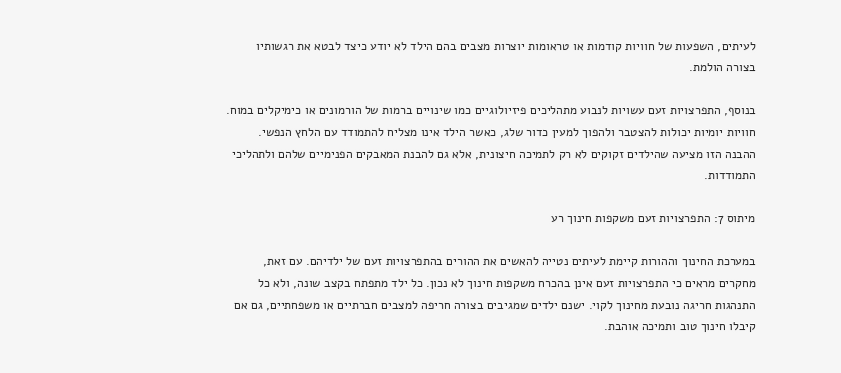לעיתים, השפעות של חוויות קודמות או טראומות יוצרות מצבים בהם הילד לא יודע כיצד לבטא את רגשותיו בצורה הולמת.

בנוסף, התפרצויות זעם עשויות לנבוע מתהליכים פיזיולוגיים כמו שינויים ברמות של הורמונים או כימיקלים במוח. חוויות יומיות יכולות להצטבר ולהפוך למעין כדור שלג, כאשר הילד אינו מצליח להתמודד עם הלחץ הנפשי. ההבנה הזו מציעה שהילדים זקוקים לא רק לתמיכה חיצונית, אלא גם להבנת המאבקים הפנימיים שלהם ולתהליכי התמודדות.

מיתוס 7: התפרצויות זעם משקפות חינוך רע

במערכת החינוך וההורות קיימת לעיתים נטייה להאשים את ההורים בהתפרצויות זעם של ילדיהם. עם זאת, מחקרים מראים כי התפרצויות זעם אינן בהכרח משקפות חינוך לא נכון. כל ילד מתפתח בקצב שונה, ולא כל התנהגות חריגה נובעת מחינוך לקוי. ישנם ילדים שמגיבים בצורה חריפה למצבים חברתיים או משפחתיים, גם אם קיבלו חינוך טוב ותמיכה אוהבת.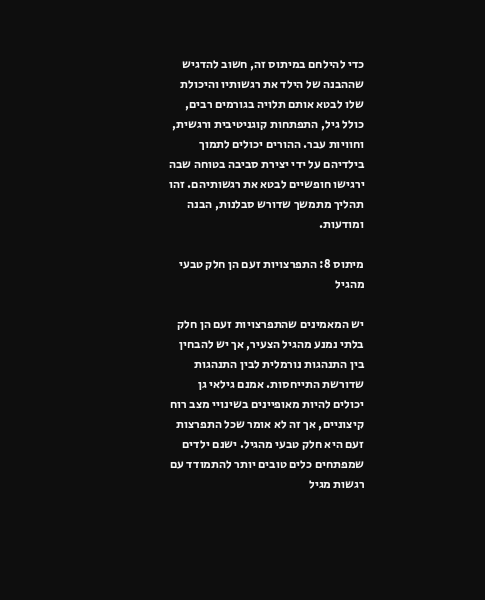כדי להילחם במיתוס זה, חשוב להדגיש שההבנה של הילד את רגשותיו והיכולת שלו לבטא אותם תלויה בגורמים רבים, כולל גיל, התפתחות קוגניטיבית ורגשית, וחוויות עבר. ההורים יכולים לתמוך בילדיהם על ידי יצירת סביבה בטוחה שבה ירגישו חופשיים לבטא את רגשותיהם. זהו תהליך מתמשך שדורש סבלנות, הבנה ומודעות.

מיתוס 8: התפרצויות זעם הן חלק טבעי מהגיל

יש המאמינים שהתפרצויות זעם הן חלק בלתי נמנע מהגיל הצעיר, אך יש להבחין בין התנהגות נורמלית לבין התנהגות שדורשת התייחסות. אמנם גילאי גן יכולים להיות מאופיינים בשינויי מצב רוח קיצוניים, אך זה לא אומר שכל התפרצות זעם היא חלק טבעי מהגיל. ישנם ילדים שמפתחים כלים טובים יותר להתמודד עם רגשות מגיל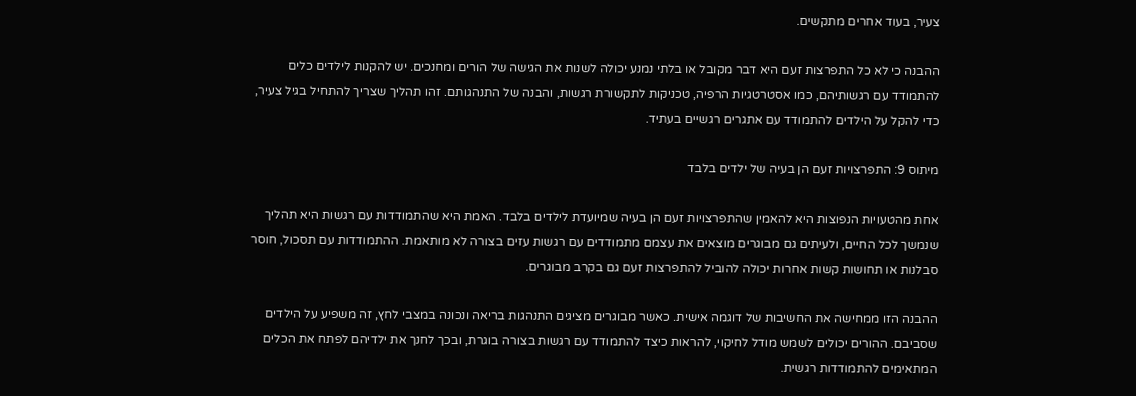צעיר, בעוד אחרים מתקשים.

ההבנה כי לא כל התפרצות זעם היא דבר מקובל או בלתי נמנע יכולה לשנות את הגישה של הורים ומחנכים. יש להקנות לילדים כלים להתמודד עם רגשותיהם, כמו אסטרטגיות הרפיה, טכניקות לתקשורת רגשות, והבנה של התנהגותם. זהו תהליך שצריך להתחיל בגיל צעיר, כדי להקל על הילדים להתמודד עם אתגרים רגשיים בעתיד.

מיתוס 9: התפרצויות זעם הן בעיה של ילדים בלבד

אחת מהטעויות הנפוצות היא להאמין שהתפרצויות זעם הן בעיה שמיועדת לילדים בלבד. האמת היא שהתמודדות עם רגשות היא תהליך שנמשך לכל החיים, ולעיתים גם מבוגרים מוצאים את עצמם מתמודדים עם רגשות עזים בצורה לא מותאמת. ההתמודדות עם תסכול, חוסר סבלנות או תחושות קשות אחרות יכולה להוביל להתפרצות זעם גם בקרב מבוגרים.

ההבנה הזו ממחישה את החשיבות של דוגמה אישית. כאשר מבוגרים מציגים התנהגות בריאה ונכונה במצבי לחץ, זה משפיע על הילדים שסביבם. ההורים יכולים לשמש מודל לחיקוי, להראות כיצד להתמודד עם רגשות בצורה בוגרת, ובכך לחנך את ילדיהם לפתח את הכלים המתאימים להתמודדות רגשית.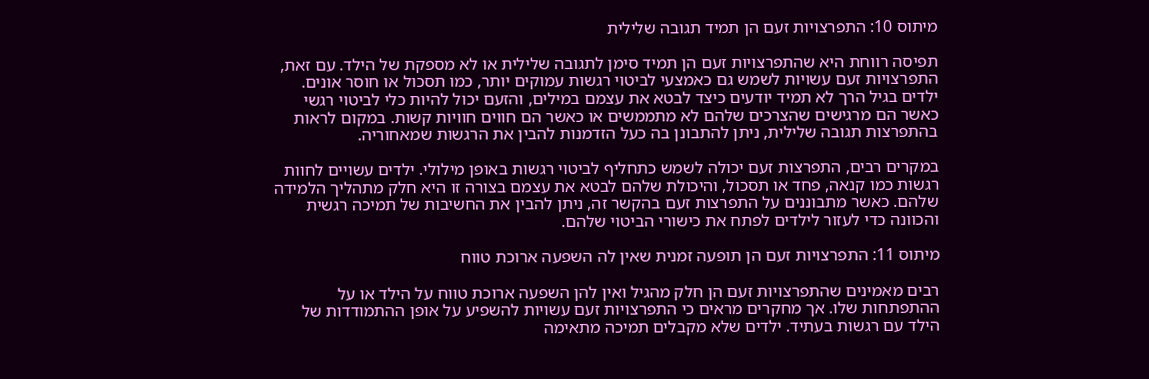מיתוס 10: התפרצויות זעם הן תמיד תגובה שלילית

תפיסה רווחת היא שהתפרצויות זעם הן תמיד סימן לתגובה שלילית או לא מספקת של הילד. עם זאת, התפרצויות זעם עשויות לשמש גם כאמצעי לביטוי רגשות עמוקים יותר, כמו תסכול או חוסר אונים. ילדים בגיל הרך לא תמיד יודעים כיצד לבטא את עצמם במילים, והזעם יכול להיות כלי לביטוי רגשי כאשר הם מרגישים שהצרכים שלהם לא מתממשים או כאשר הם חווים חוויות קשות. במקום לראות בהתפרצות תגובה שלילית, ניתן להתבונן בה כעל הזדמנות להבין את הרגשות שמאחוריה.

במקרים רבים, התפרצות זעם יכולה לשמש כתחליף לביטוי רגשות באופן מילולי. ילדים עשויים לחוות רגשות כמו קנאה, פחד או תסכול, והיכולת שלהם לבטא את עצמם בצורה זו היא חלק מתהליך הלמידה שלהם. כאשר מתבוננים על התפרצות זעם בהקשר זה, ניתן להבין את החשיבות של תמיכה רגשית והכוונה כדי לעזור לילדים לפתח את כישורי הביטוי שלהם.

מיתוס 11: התפרצויות זעם הן תופעה זמנית שאין לה השפעה ארוכת טווח

רבים מאמינים שהתפרצויות זעם הן חלק מהגיל ואין להן השפעה ארוכת טווח על הילד או על ההתפתחות שלו. אך מחקרים מראים כי התפרצויות זעם עשויות להשפיע על אופן ההתמודדות של הילד עם רגשות בעתיד. ילדים שלא מקבלים תמיכה מתאימה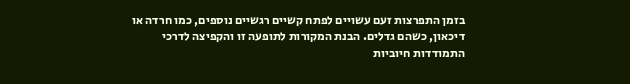בזמן התפרצות זעם עשויים לפתח קשיים רגשיים נוספים, כמו חרדה או דיכאון, כשהם גדלים. הבנת המקורות לתופעה זו והקפיצה לדרכי התמודדות חיוביות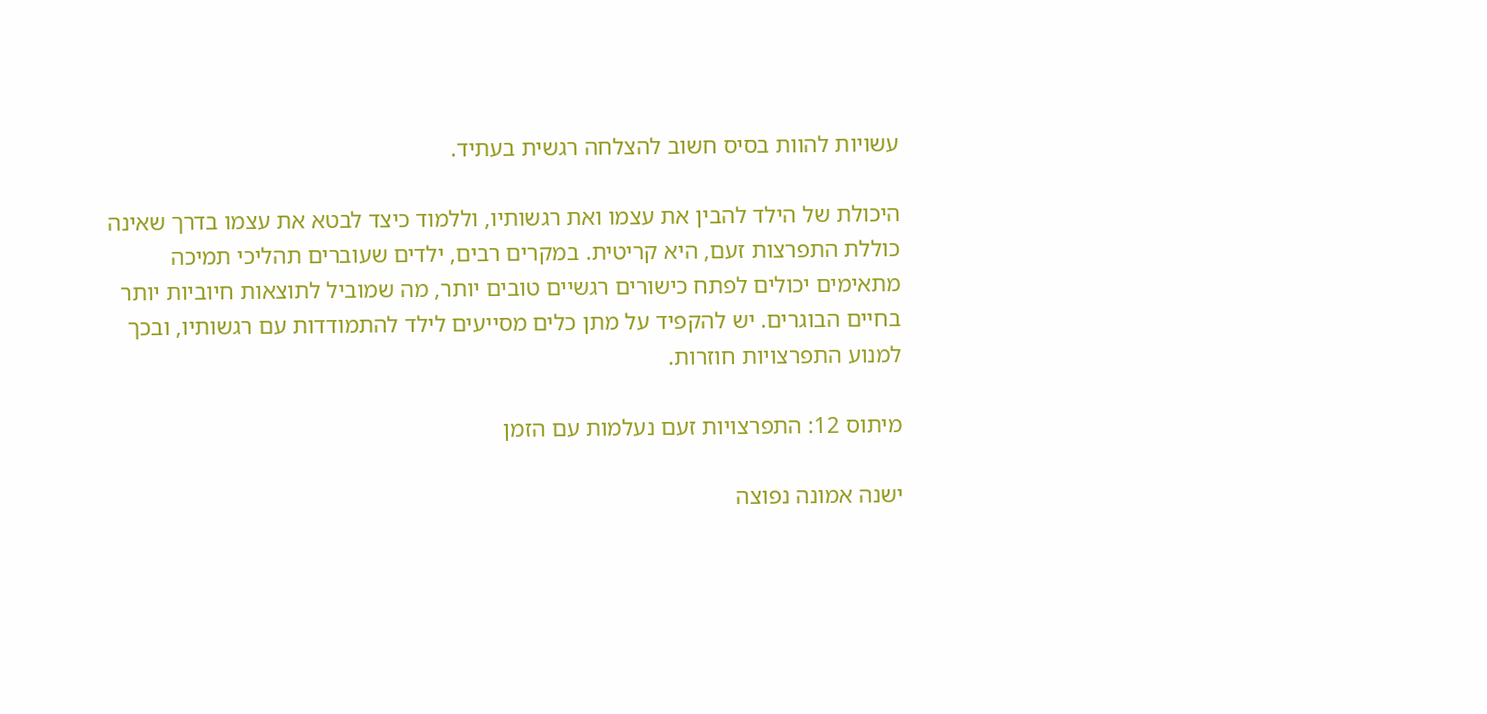עשויות להוות בסיס חשוב להצלחה רגשית בעתיד.

היכולת של הילד להבין את עצמו ואת רגשותיו, וללמוד כיצד לבטא את עצמו בדרך שאינה כוללת התפרצות זעם, היא קריטית. במקרים רבים, ילדים שעוברים תהליכי תמיכה מתאימים יכולים לפתח כישורים רגשיים טובים יותר, מה שמוביל לתוצאות חיוביות יותר בחיים הבוגרים. יש להקפיד על מתן כלים מסייעים לילד להתמודדות עם רגשותיו, ובכך למנוע התפרצויות חוזרות.

מיתוס 12: התפרצויות זעם נעלמות עם הזמן

ישנה אמונה נפוצה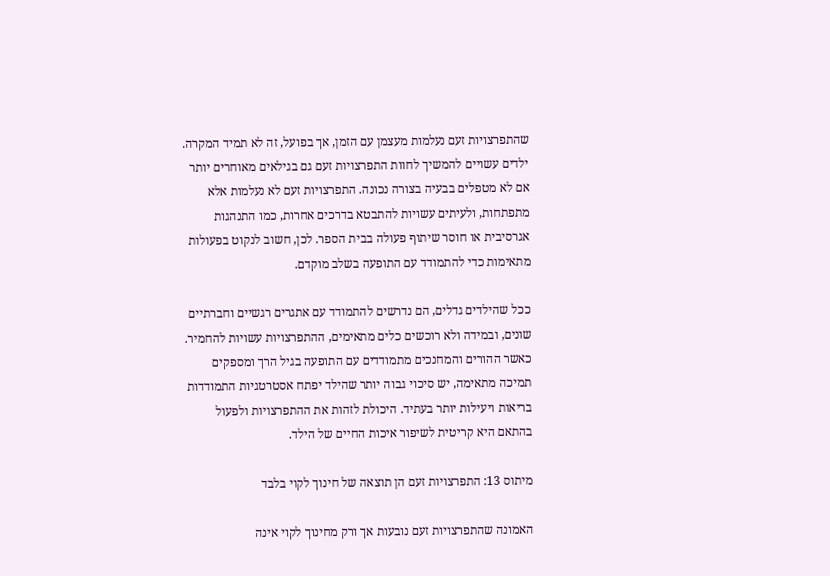שהתפרצויות זעם נעלמות מעצמן עם הזמן, אך בפועל, זה לא תמיד המקרה. ילדים עשויים להמשיך לחוות התפרצויות זעם גם בגילאים מאוחרים יותר אם לא מטפלים בבעיה בצורה נכונה. התפרצויות זעם לא נעלמות אלא מתפתחות, ולעיתים עשויות להתבטא בדרכים אחרות, כמו התנהגות אגרסיבית או חוסר שיתוף פעולה בבית הספר. לכן, חשוב לנקוט בפעולות מתאימות כדי להתמודד עם התופעה בשלב מוקדם.

ככל שהילדים גדלים, הם נדרשים להתמודד עם אתגרים רגשיים וחברתיים שונים, ובמידה ולא רוכשים כלים מתאימים, ההתפרצויות עשויות להחמיר. כאשר ההורים והמחנכים מתמודדים עם התופעה בגיל הרך ומספקים תמיכה מתאימה, יש סיכוי גבוה יותר שהילד יפתח אסטרטגיות התמודדות בריאות ויעילות יותר בעתיד. היכולת לזהות את ההתפרצויות ולפעול בהתאם היא קריטית לשיפור איכות החיים של הילד.

מיתוס 13: התפרצויות זעם הן תוצאה של חינוך לקוי בלבד

האמונה שהתפרצויות זעם נובעות אך ורק מחינוך לקוי אינה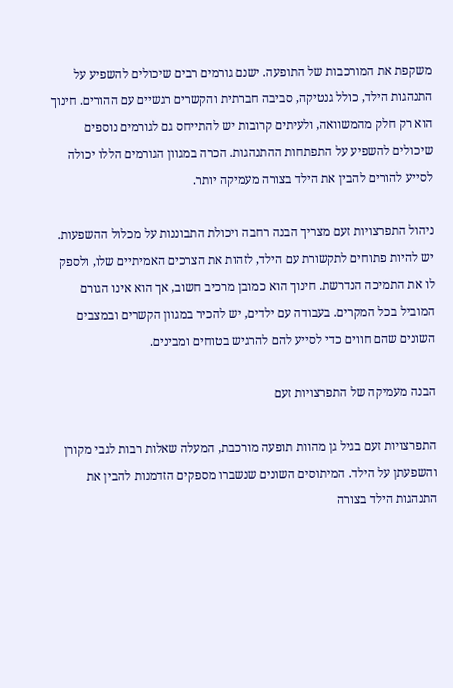משקפת את המורכבות של התופעה. ישנם גורמים רבים שיכולים להשפיע על התנהגות הילד, כולל גנטיקה, סביבה חברתית והקשרים רגשיים עם ההורים. חינוך הוא רק חלק מהמשוואה, ולעיתים קרובות יש להתייחס גם לגורמים נוספים שיכולים להשפיע על התפתחות ההתנהגות. הכרה במגוון הגורמים הללו יכולה לסייע להורים להבין את הילד בצורה מעמיקה יותר.

ניהול התפרצויות זעם מצריך הבנה רחבה ויכולת התבוננות על מכלול ההשפעות. יש להיות פתוחים לתקשורת עם הילד, לזהות את הצרכים האמיתיים שלו, ולספק לו את התמיכה הנדרשת. חינוך הוא כמובן מרכיב חשוב, אך הוא אינו הגורם המוביל בכל המקרים. בעבודה עם ילדים, יש להכיר במגוון הקשרים ובמצבים השונים שהם חווים כדי לסייע להם להרגיש בטוחים ומבינים.

הבנה מעמיקה של התפרצויות זעם

התפרצויות זעם בגיל גן מהוות תופעה מורכבת, המעלה שאלות רבות לגבי מקורן והשפעתן על הילד. המיתוסים השונים שנשברו מספקים הזדמנות להבין את התנהגות הילד בצורה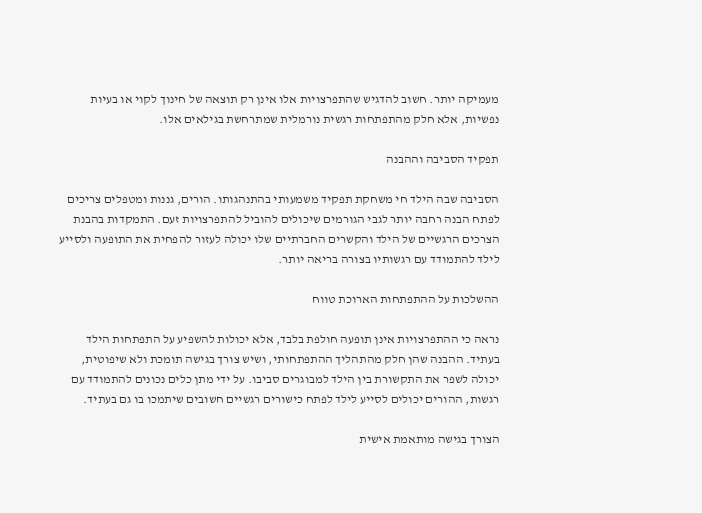מעמיקה יותר. חשוב להדגיש שהתפרצויות אלו אינן רק תוצאה של חינוך לקוי או בעיות נפשיות, אלא חלק מהתפתחות רגשית נורמלית שמתרחשת בגילאים אלו.

תפקיד הסביבה וההבנה

הסביבה שבה הילד חי משחקת תפקיד משמעותי בהתנהגותו. הורים, גננות ומטפלים צריכים לפתח הבנה רחבה יותר לגבי הגורמים שיכולים להוביל להתפרצויות זעם. התמקדות בהבנת הצרכים הרגשיים של הילד והקשרים החברתיים שלו יכולה לעזור להפחית את התופעה ולסייע לילד להתמודד עם רגשותיו בצורה בריאה יותר.

ההשלכות על ההתפתחות הארוכת טווח

נראה כי ההתפרצויות אינן תופעה חולפת בלבד, אלא יכולות להשפיע על התפתחות הילד בעתיד. ההבנה שהן חלק מהתהליך ההתפתחותי, ושיש צורך בגישה תומכת ולא שיפוטית, יכולה לשפר את התקשורת בין הילד למבוגרים סביבו. על ידי מתן כלים נכונים להתמודד עם רגשות, ההורים יכולים לסייע לילד לפתח כישורים רגשיים חשובים שיתמכו בו גם בעתיד.

הצורך בגישה מותאמת אישית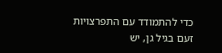כדי להתמודד עם התפרצויות זעם בגיל גן, יש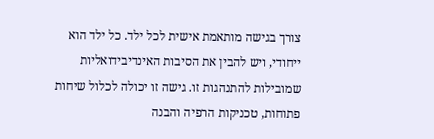צורך בגישה מותאמת אישית לכל ילד. כל ילד הוא ייחודי, ויש להבין את הסיבות האינדיבידואליות שמובילות להתנהגות זו. גישה זו יכולה לכלול שיחות פתוחות, טכניקות הרפיה והבנה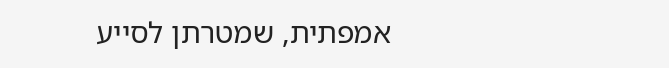אמפתית, שמטרתן לסייע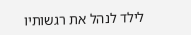לילד לנהל את רגשותיו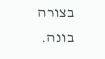בצורה בונה.